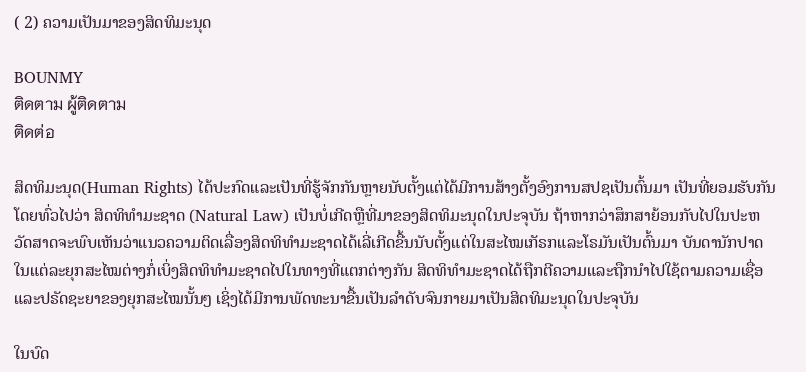( 2) ຄວາມເປັນມາຂອງສິດທິມະນຸດ

BOUNMY
ติดตาม ผู้ติดตาม
ติดต่อ

ສິດທິມະນຸດ(Human Rights) ໄດ້ປະກົດແລະເປັນທີ່ຮູ້ຈັກກັນຫຼາຍນັບຕັ້ງແຕ່ໄດ້ມີການສ້າງຕັ້ງອົງການສປຊເປັນຕົ້ນມາ ເປັນທີ່ຍອມຮັບກັນໂດຍທົ່ວໄປວ່າ ສິດທິທໍາມະຊາດ (Natural Law) ເປັນບໍ່ເກີດຫຼືທີ່ມາຂອງສິດທິມະນຸດໃນປະຈຸບັນ ຖ້າຫາກວ່າສຶກສາຍ້ອນກັບໄປໃນປະຫວັດສາດຈະພົບເຫັນວ່າແນວຄວາມຕິດເລື່ອງສິດທິທໍາມະຊາດໄດ້ເລີ່ເກີດຂື້ນນັບຕັ້ງແຕ່ໃນສະໄໝເກັຣກແລະໂຣມັນເປັນຕົ້ນມາ ບັນດານັກປາດໃນແຕ່ລະຍຸກສະໄໝຕ່າງກໍ່ເບິ່ງສິດທິທໍາມະຊາດໄປໃນທາງທີ່ແຕກຕ່າງກັນ ສິດທິທໍາມະຊາດໄດ້ຖືກຕີຄວາມແລະຖືກນໍາໄປໃຊ້ຕາມຄວາມເຊື່ອແລະປຣັດຊະຍາຂອງຍຸກສະໄໝນັ້ນໆ ເຊິ່ງໄດ້ມີການພັດທະນາຂື້ນເປັນລໍາດັບຈົນກາຍມາເປັນສິດທິມະນຸດໃນປະຈຸບັນ

ໃນບົດ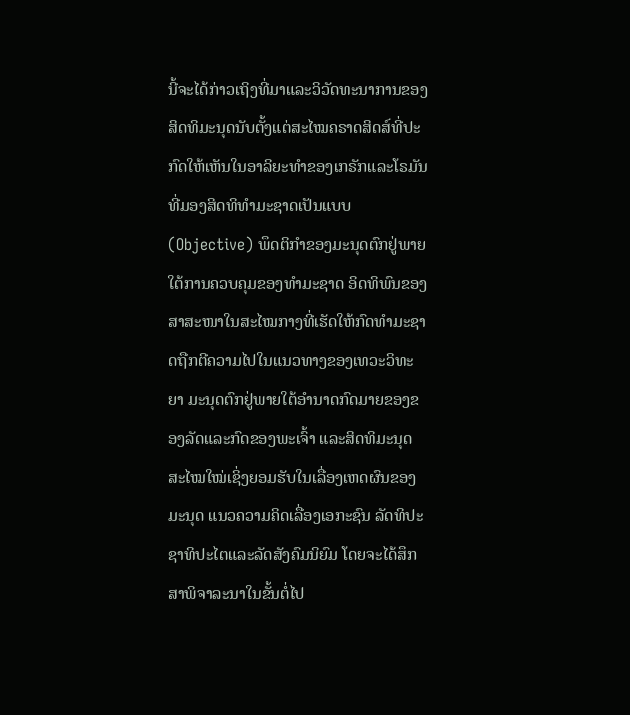ນີ້ຈະໄດ້ກ່າວເຖິງທີ່ມາແລະວິວັດທະນາການຂອງສິດທິມະນຸດນັບຕັ້ງແຕ່ສະໄໝຄຣາດສິດສ໌ທີ່ປະກົດໃຫ້ເຫັນໃນອາລິຍະທໍາຂອງເກຣັກແລະໂຣມັນທີ່ມອງສິດທິທໍາມະຊາດເປັນແບບ (Objective) ພຶດຕິກໍາຂອງມະນຸດຕົກຢູ່ພາຍໃຕ້ການຄວບຄຸມຂອງທໍາມະຊາດ ອິດທິພົນຂອງສາສະໜາໃນສະໄໝກາງທີ່ເຮັດໃຫ້ກົດທໍາມະຊາດຖືກຕີຄວາມໄປໃນແນວທາງຂອງເທວະວິທະຍາ ມະນຸດຕົກຢູ່ພາຍໃຕ້ອໍານາດກົດມາຍຂອງຂອງລັດແລະກົດຂອງພະເຈົ້າ ແລະສິດທິມະນຸດສະໄໝໃໝ່ເຊິ່ງຍອມຮັບໃນເລື່ອງເຫດຜົນຂອງມະນຸດ ແນວຄວາມຄິດເລື່ອງເອກະຊົນ ລັດທິປະຊາທິປະໄຕແລະລັດສັງຄົມນິຍົມ ໂດຍຈະໄດ້ສຶກສາພິຈາລະນາໃນຂັ້ນຕໍ່ໄປ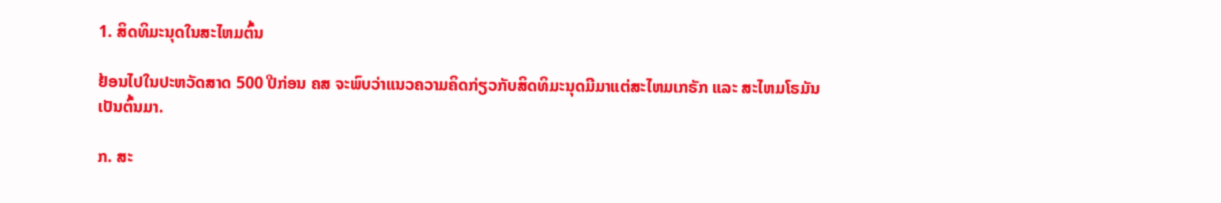1. ສິດທິມະນຸດໃນສະໄຫມຕົ້ນ

ຢ້ອນໄປໃນປະຫວັດສາດ 500 ປີກ່ອນ ຄສ ຈະພົບວ່າແນວຄວາມຄິດກ່ຽວກັບສິດທິມະນຸດມີມາແຕ່ສະໄຫມເກຣັກ ແລະ ສະໄຫມໂຣມັນເປັນຕົ້ນມາ.

ກ. ສະ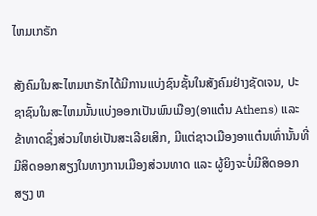ໄຫມເກຣັກ

ສັງຄົມໃນສະໄຫມເກຣັກໄດ້ມີການແບ່ງຊົນຊັ້ນໃນສັງຄົມຢ່າງຊັດເຈນ, ປະຊາຊົນໃນສະໄຫມນັ້ນແບ່ງອອກເປັນພົນເມືອງ(ອາແຕ໋ນ Athens) ແລະ ຂ້າທາດຊຶ່ງສ່ວນໃຫຍ່ເປັນສະເລີຍເສິກ, ມີແຕ່ຊາວເມືອງອາແຕ໋ນເທົ່ານັ້ນທີ່ມີສິດອອກສຽງໃນທາງການເມືອງສ່ວນທາດ ແລະ ຜູ້ຍິງຈະບໍ່ມີສິດອອກສຽງ ຫ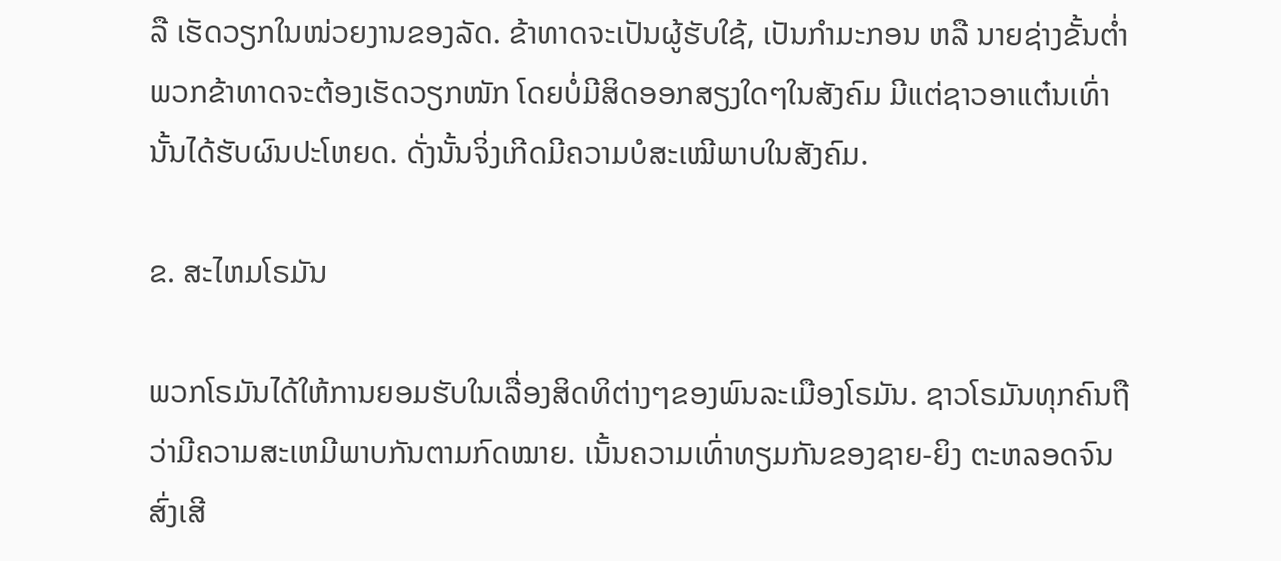ລື ເຮັດວຽກໃນໜ່ວຍງານຂອງລັດ. ຂ້າທາດຈະເປັນຜູ້ຮັບໃຊ້, ເປັນກຳມະກອນ ຫລື ນາຍຊ່າງຂັ້ນຕໍ່າ ພວກຂ້າທາດຈະຕ້ອງເຮັດວຽກໜັກ ໂດຍບໍ່ມີສິດອອກສຽງໃດໆໃນສັງຄົມ ມີແຕ່ຊາວອາແຕ໋ນເທົ່ານັ້ນໄດ້ຮັບຜົນປະໂຫຍດ. ດັ່ງນັ້ນຈິ່ງເກີດມີຄວາມບໍສະເໝີພາບໃນສັງຄົມ.

ຂ. ສະໄຫມໂຣມັນ

ພວກໂຣມັນໄດ້ໃຫ້ການຍອມຮັບໃນເລື່ອງສິດທິຕ່າງໆຂອງພົນລະເມືອງໂຣມັນ. ຊາວໂຣມັນທຸກຄົນຖືວ່າມີຄວາມສະເຫມີພາບກັນຕາມກົດໝາຍ. ເນັ້ນຄວາມເທົ່າທຽມກັນຂອງຊາຍ-ຍິງ ຕະຫລອດຈົນສົ່ງເສີ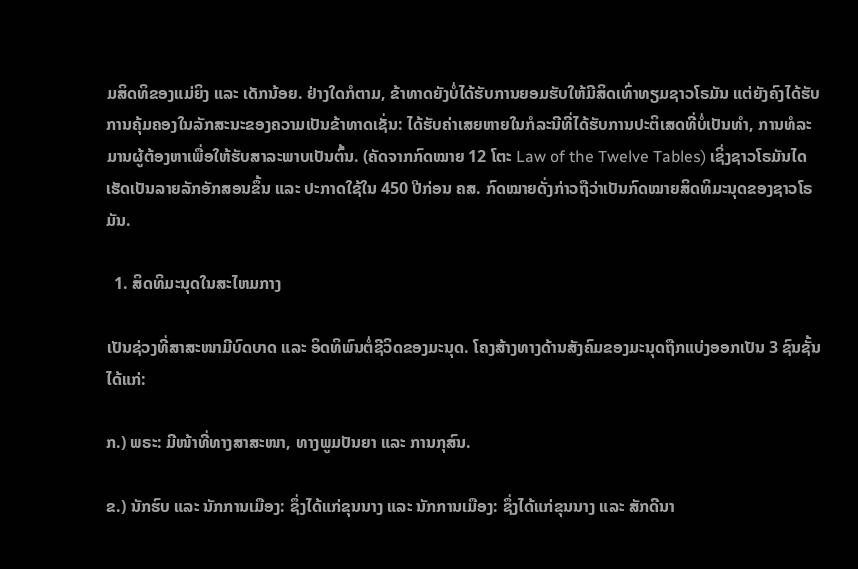ມສິດທິຂອງແມ່ຍິງ ແລະ ເດັກນ້ອຍ. ຢ່າງໃດກໍຕາມ, ຂ້າທາດຍັງບໍ່ໄດ້ຮັບການຍອມຮັບໃຫ້ມີສິດເທົ່າທຽມຊາວໂຣມັນ ແຕ່ຍັງຄົງໄດ້ຮັບການຄຸ້ມຄອງໃນລັກສະນະຂອງຄວາມເປັນຂ້າທາດເຊັ່ນ: ໄດ້ຮັບຄ່າເສຍຫາຍໃນກໍລະນີທີ່ໄດ້ຮັບການປະຕິເສດທີ່ບໍ່ເປັນທຳ, ການທໍລະມານຜູ້ຕ້ອງຫາເພື່ອໃຫ້ຮັບສາລະພາບເປັນຕົ້ນ. (ຄັດຈາກກົດໝາຍ 12 ໂຕະ Law of the Twelve Tables) ເຊິ່ງຊາວໂຣມັນໄດເຮັດເປັນລາຍລັກອັກສອນຂຶ້ນ ແລະ ປະກາດໃຊ້ໃນ 450 ປີກ່ອນ ຄສ. ກົດໝາຍດັ່ງກ່າວຖືວ່າເປັນກົດໝາຍສິດທິມະນຸດຂອງຊາວໂຣມັນ.

  1. ສິດທິມະນຸດໃນສະໄຫມກາງ

ເປັນຊ່ວງທີ່ສາສະໜາມີບົດບາດ ແລະ ອິດທິພົນຕໍ່ຊີວິດຂອງມະນຸດ. ໂຄງສ້າງທາງດ້ານສັງຄົມຂອງມະນຸດຖືກແບ່ງອອກເປັນ 3 ຊົນຊັ້ນໄດ້ແກ່:

ກ.) ພຣະ: ມີໜ້າທີ່ທາງສາສະໜາ, ທາງພູມປັນຍາ ແລະ ການກຸສົນ.

ຂ.) ນັກຮົບ ແລະ ນັກການເມືອງ: ຊຶ່ງໄດ້ແກ່ຂຸນນາງ ແລະ ນັກການເມືອງ: ຊຶ່ງໄດ້ແກ່ຂຸນນາງ ແລະ ສັກດີນາ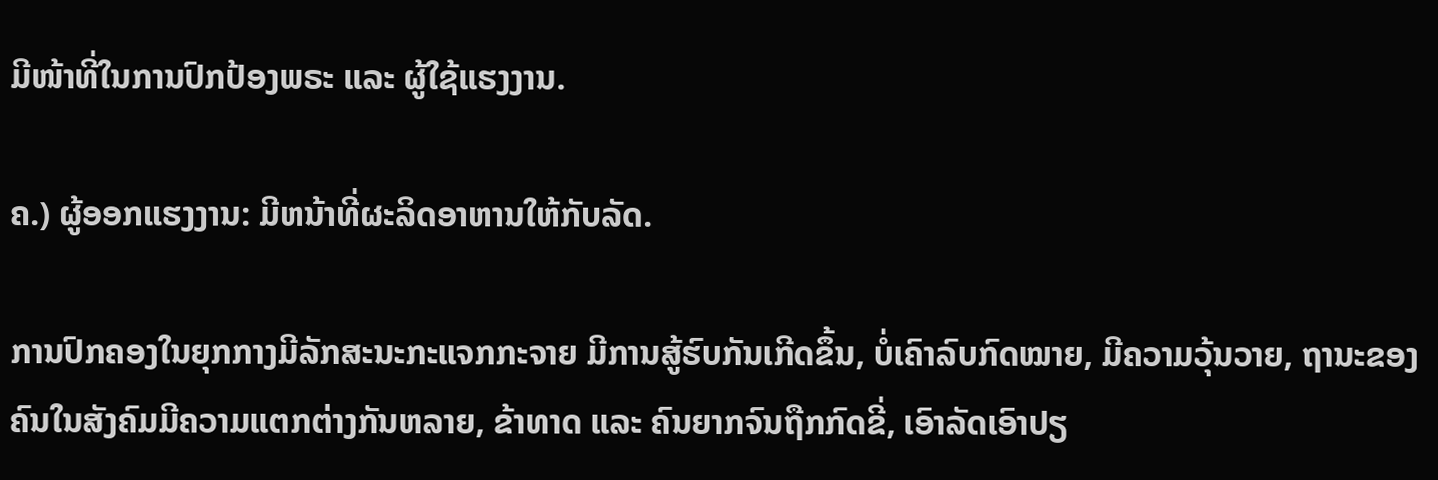ມີໜ້າທີ່ໃນການປົກປ້ອງພຣະ ແລະ ຜູ້ໃຊ້ແຮງງານ.

ຄ.) ຜູ້ອອກແຮງງານ: ມີຫນ້າທີ່ຜະລິດອາຫານໃຫ້ກັບລັດ.

ການປົກຄອງໃນຍຸກກາງມີລັກສະນະກະແຈກກະຈາຍ ມີການສູ້ຮົບກັນເກີດຂຶ້ນ, ບໍ່ເຄົາລົບກົດໝາຍ, ມີຄວາມວຸ້ນວາຍ, ຖານະຂອງຄົນໃນສັງຄົມມີຄວາມແຕກຕ່າງກັນຫລາຍ, ຂ້າທາດ ແລະ ຄົນຍາກຈົນຖືກກົດຂີ່, ເອົາລັດເອົາປຽ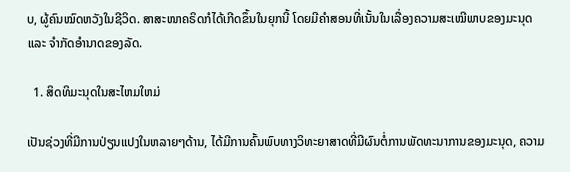ບ, ຜູ້ຄົນໝົດຫວັງໃນຊີວິດ. ສາສະໜາຄຣິດກໍໄດ້ເກີດຂຶ້ນໃນຍຸກນີ້ ໂດຍມີຄຳສອນທີ່ເນັ້ນໃນເລື່ອງຄວາມສະເໝີພາບຂອງມະນຸດ ແລະ ຈຳກັດອຳນາດຂອງລັດ.

  1. ສິດທິມະນຸດໃນສະໄຫມໃຫມ່

ເປັນຊ່ວງທີ່ມີການປ່ຽນແປງໃນຫລາຍໆດ້ານ, ໄດ້ມີການຄົ້ນພົບທາງວິທະຍາສາດທີ່ມີຜົນຕໍ່ການພັດທະນາການຂອງມະນຸດ, ຄວາມ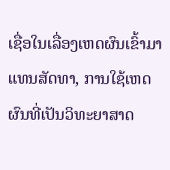ເຊື່ອໃນເລື່ອງເຫດຜົນເຂົ້າມາແທນສັດທາ, ການໃຊ້ເຫດຜົນທີ່ເປັນວິທະຍາສາດ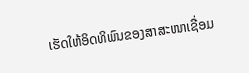ເຮັດໃຫ້ອິດທິພົນຂອງສາສະໜາເຊື່ອມ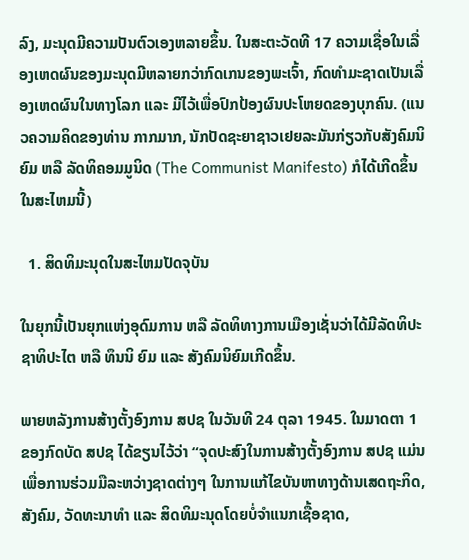ລົງ, ມະນຸດມີຄວາມປັນຕົວເອງຫລາຍຂຶ້ນ. ໃນສະຕະວັດທີ 17 ຄວາມເຊື່ອໃນເລື່ອງເຫດຜົນຂອງມະນຸດມີຫລາຍກວ່າກົດເກນຂອງພະເຈົ້າ, ກົດທຳມະຊາດເປັນເລື່ອງເຫດຜົນໃນທາງໂລກ ແລະ ມີໄວ້ເພື່ອປົກປ້ອງຜົນປະໂຫຍດຂອງບຸກຄົນ. (ແນວຄວາມຄິດຂອງທ່ານ ກາກມາກ, ນັກປັດຊະຍາຊາວເຢຍລະມັນກ່ຽວກັບສັງຄົມນິຍົມ ຫລື ລັດທິຄອມມູນິດ (The Communist Manifesto) ກໍໄດ້ເກີດຂຶ້ນໃນສະໄຫມນີ້)

  1. ສິດທິມະນຸດໃນສະໄຫມປັດຈຸບັນ

ໃນຍຸກນີ້ເປັນຍຸກແຫ່ງອຸດົມການ ຫລື ລັດທິທາງການເມືອງເຊັ່ນວ່າໄດ້ມີລັດທິປະຊາທິປະໄຕ ຫລື ທຶນນິ ຍົມ ແລະ ສັງຄົມນິຍົມເກີດຂຶ້ນ.

ພາຍຫລັງການສ້າງຕັ້ງອົງການ ສປຊ ໃນວັນທີ 24 ຕຸລາ 1945. ໃນມາດຕາ 1 ຂອງກົດບັດ ສປຊ ໄດ້ຂຽນໄວ້ວ່າ “ຈຸດປະສົງໃນການສ້າງຕັ້ງອົງການ ສປຊ ແມ່ນເພື່ອການຮ່ວມມືລະຫວ່າງຊາດຕ່າງໆ ໃນການແກ້ໄຂບັນຫາທາງດ້ານເສດຖະກິດ, ສັງຄົມ, ວັດທະນາທຳ ແລະ ສິດທິມະນຸດໂດຍບໍ່ຈຳແນກເຊື້ອຊາດ,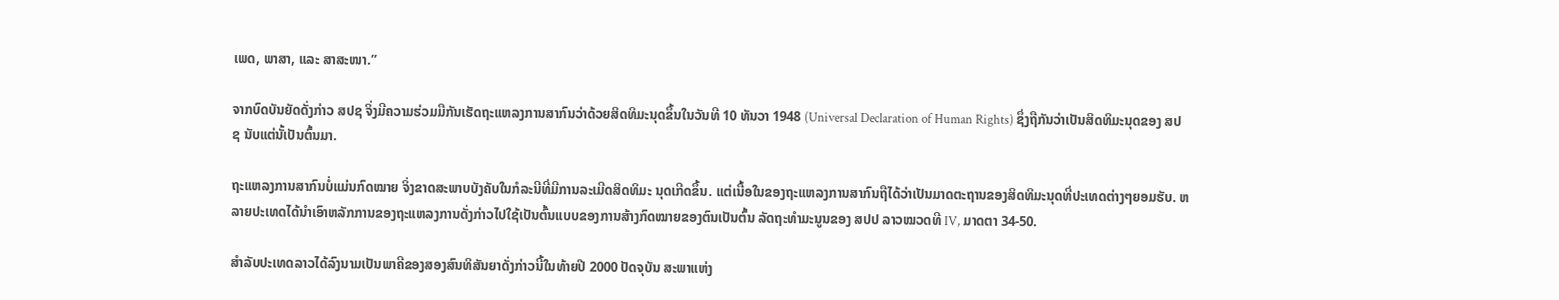ເພດ, ພາສາ, ແລະ ສາສະໜາ.”

ຈາກບົດບັນຍັດດັ່ງກ່າວ ສປຊ ຈິ່ງມີຄວາມຮ່ວມມືກັນເຮັດຖະແຫລງການສາກົນວ່າດ້ວຍສິດທິມະນຸດຂຶ້ນໃນວັນທີ 10 ທັນວາ 1948 (Universal Declaration of Human Rights) ຊຶ່ງຖືກັນວ່າເປັນສິດທິມະນຸດຂອງ ສປຊ ນັບແຕ່ນັ້ເປັນຕົ້ນມາ.

ຖະແຫລງການສາກົນບໍ່ແມ່ນກົດໝາຍ ຈິ່ງຂາດສະພາບບັງຄັບໃນກໍລະນີທີ່ມີການລະເມີດສິດທິມະ ນຸດເກີດຂຶ້ນ. ແຕ່ເນື້ອໃນຂອງຖະແຫລງການສາກົນຖືໄດ້ວ່າເປັນມາດຕະຖານຂອງສິດທິມະນຸດທີ່ປະເທດຕ່າງໆຍອມຮັບ. ຫລາຍປະເທດໄດ້ນຳເອົາຫລັກການຂອງຖະແຫລງການດັ່ງກ່າວໄປໃຊ້ເປັນຕົ້ນແບບຂອງການສ້າງກົດໝາຍຂອງຕົນເປັນຕົ້ນ ລັດຖະທຳມະນູນຂອງ ສປປ ລາວໝວດທີ IV, ມາດຕາ 34-50.

ສຳລັບປະເທດລາວໄດ້ລົງນາມເປັນພາຄີຂອງສອງສົນທິສັນຍາດັ່ງກ່າວນີ້ໃນທ້າຍປີ 2000 ປັດຈຸບັນ ສະພາແຫ່ງ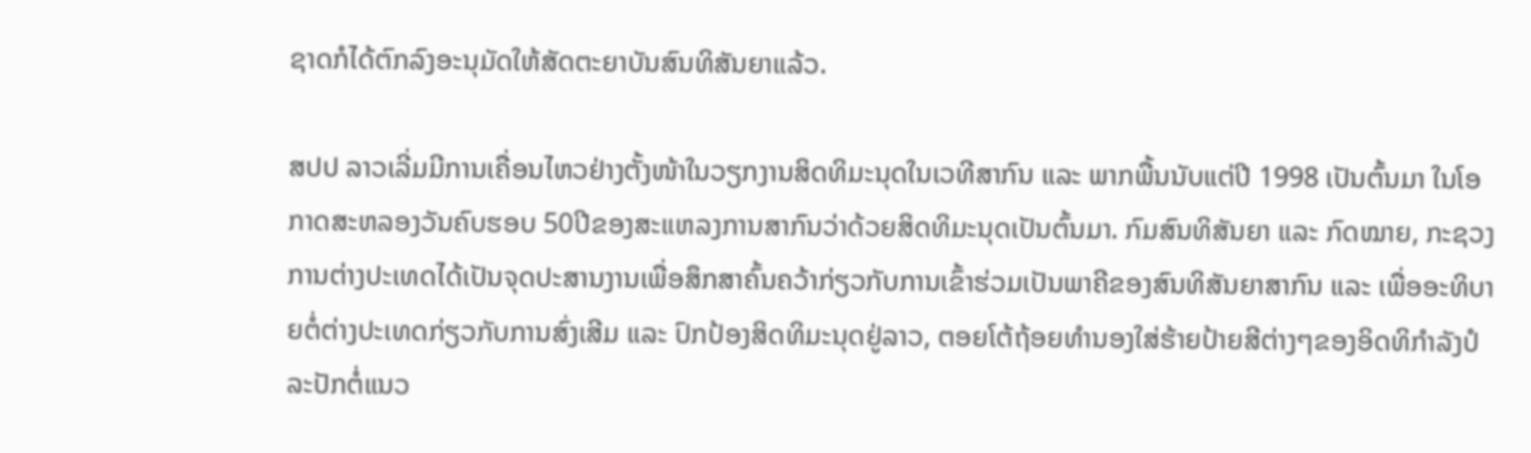ຊາດກໍໄດ້ຕົກລົງອະນຸມັດໃຫ້ສັດຕະຍາບັນສົນທິສັນຍາແລ້ວ.

ສປປ ລາວເລີ່ມມີການເຄື່ອນໄຫວຢ່າງຕັ້ງໜ້າໃນວຽກງານສິດທິມະນຸດໃນເວທີສາກົນ ແລະ ພາກພື້ນນັບແຕ່ປີ 1998 ເປັນຕົ້ນມາ ໃນໂອກາດສະຫລອງວັນຄົບຮອບ 50ປີຂອງສະແຫລງການສາກົນວ່າດ້ວຍສິດທິມະນຸດເປັນຕົ້ນມາ. ກົມສົນທິສັນຍາ ແລະ ກົດໝາຍ, ກະຊວງການຕ່າງປະເທດໄດ້ເປັນຈຸດປະສານງານເພື່ອສຶກສາຄົ້ນຄວ້າກ່ຽວກັບການເຂົ້າຮ່ວມເປັນພາຄີຂອງສົນທິສັນຍາສາກົນ ແລະ ເພື່ອອະທິບາຍຕໍ່ຕ່າງປະເທດກ່ຽວກັບການສົ່ງເສີມ ແລະ ປົກປ້ອງສິດທິມະນຸດຢູ່ລາວ, ຕອຍໂຕ້ຖ້ອຍທຳນອງໃສ່ຮ້າຍປ້າຍສີຕ່າງໆຂອງອິດທິກຳລັງປໍລະປັກຕໍ່ແນວ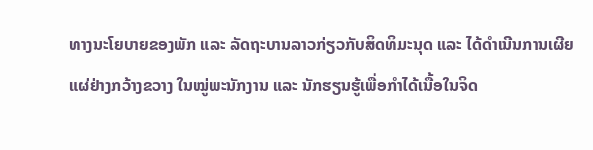ທາງນະໂຍບາຍຂອງພັກ ແລະ ລັດຖະບານລາວກ່ຽວກັບສິດທິມະນຸດ ແລະ ໄດ້ດຳເນີນການເຜີຍແຜ່ຢ່າງກວ້າງຂວາງ ໃນໝູ່ພະນັກງານ ແລະ ນັກຮຽນຮູ້ເພື່ອກຳໄດ້ເນື້ອໃນຈິດ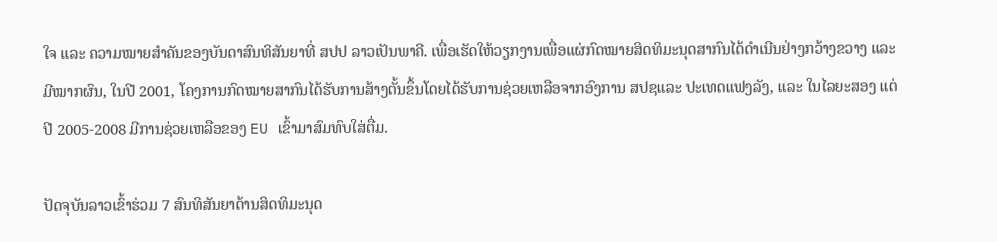ໃຈ ແລະ ຄວາມໝາຍສຳຄັນຂອງບັນດາສົນທິສັນຍາທີ່ ສປປ ລາວເປັນພາຄີ. ເພື່ອເຮັດໃຫ້ວຽກງານເພື່ອແຜ່ກົດໝາຍສິດທິມະນຸດສາກົນໄດ້ດຳເນີນຢ່າງກວ້າງຂວາງ ແລະ ມີໝາກຜົນ, ໃນປີ 2001, ໂຄງການກົດໝາຍສາກົນໄດ້ຮັບການສ້າງຕັ້ນຂຶ້ນໂດຍໄດ້ຮັບການຊ່ວຍເຫລືອຈາກອົງການ ສປຊແລະ ປະເທດແຟງລັງ, ແລະ ໃນໄລຍະສອງ ແຕ່ປີ 2005-2008 ມີການຊ່ວຍເຫລືອຂອງ EU ເຂົ້າມາສົມທົບໃສ່ຕື່ມ.

ປັດຈຸບັນລາວເຂົ້າຮ່ວມ 7 ສົນທິສັນຍາດ້ານສິດທິມະນຸດ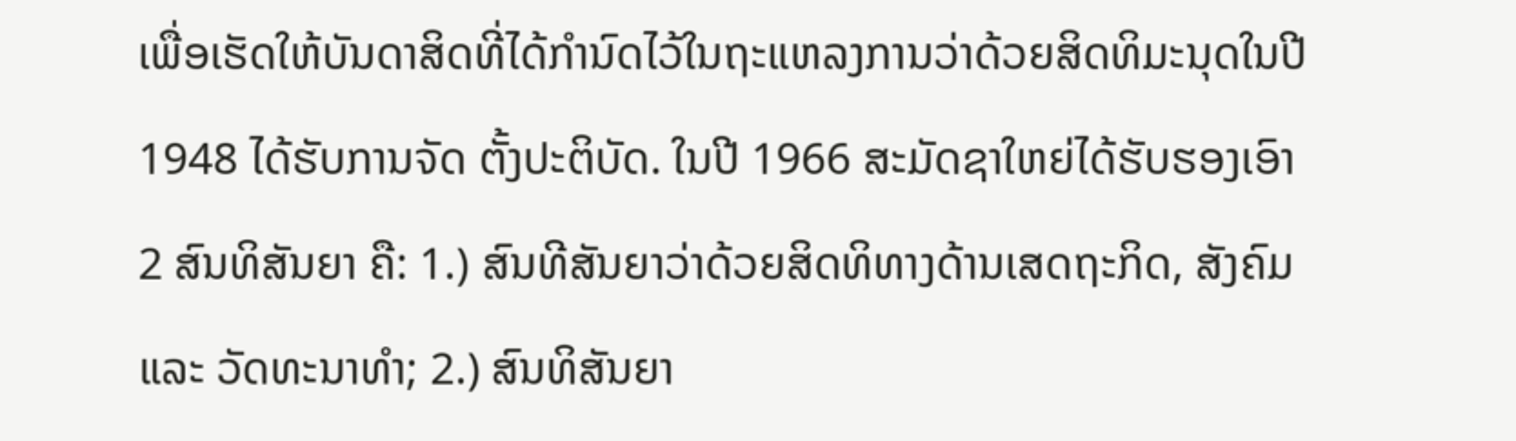ເພື່ອເຮັດໃຫ້ບັນດາສິດທີ່ໄດ້ກຳນົດໄວ້ໃນຖະແຫລງການວ່າດ້ວຍສິດທິມະນຸດໃນປີ 1948 ໄດ້ຮັບການຈັດ ຕັ້ງປະຕິບັດ. ໃນປີ 1966 ສະມັດຊາໃຫຍ່ໄດ້ຮັບຮອງເອົາ 2 ສົນທິສັນຍາ ຄື: 1.) ສົນທີສັນຍາວ່າດ້ວຍສິດທິທາງດ້ານເສດຖະກິດ, ສັງຄົມ ແລະ ວັດທະນາທຳ; 2.) ສົນທິສັນຍາ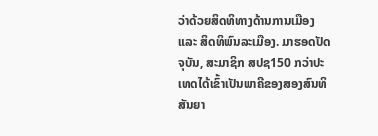ວ່າດ້ວຍສິດທິທາງດ້ານການເມືອງ ແລະ ສິດທິພົນລະເມືອງ. ມາຮອດປັດຈຸບັນ, ສະມາຊິກ ສປຊ150 ກວ່າປະເທດໄດ້ເຂົ້າເປັນພາຄີຂອງສອງສົນທິສັນຍາ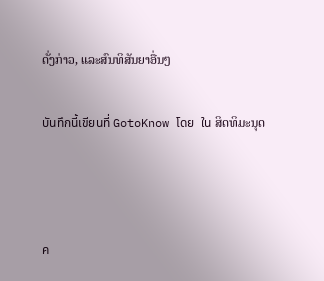ດັ່ງກ່າວ, ແລະສົນທິສັນຍາອື່ນໆ

บันทึกนี้เขียนที่ GotoKnow โดย  ใน ສິດທິມະນຸດ



ค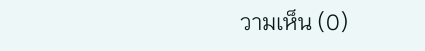วามเห็น (0)